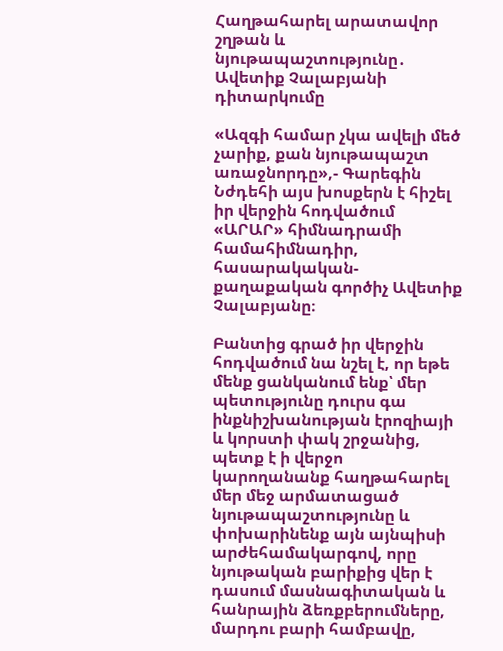Հաղթահարել արատավոր շղթան և նյութապաշտությունը․ Ավետիք Չալաբյանի դիտարկումը

«Ազգի համար չկա ավելի մեծ չարիք, քան նյութապաշտ առաջնորդը»,- Գարեգին Նժդեհի այս խոսքերն է հիշել իր վերջին հոդվածում «ԱՐԱՐ» հիմնադրամի համահիմնադիր, հասարակական-քաղաքական գործիչ Ավետիք Չալաբյանը։

Բանտից գրած իր վերջին հոդվածում նա նշել է, որ եթե մենք ցանկանում ենք՝ մեր պետությունը դուրս գա ինքնիշխանության էրոզիայի և կորստի փակ շրջանից, պետք է ի վերջո կարողանանք հաղթահարել մեր մեջ արմատացած նյութապաշտությունը և փոխարինենք այն այնպիսի արժեհամակարգով, որը նյութական բարիքից վեր է դասում մասնագիտական և հանրային ձեռքբերումները, մարդու բարի համբավը,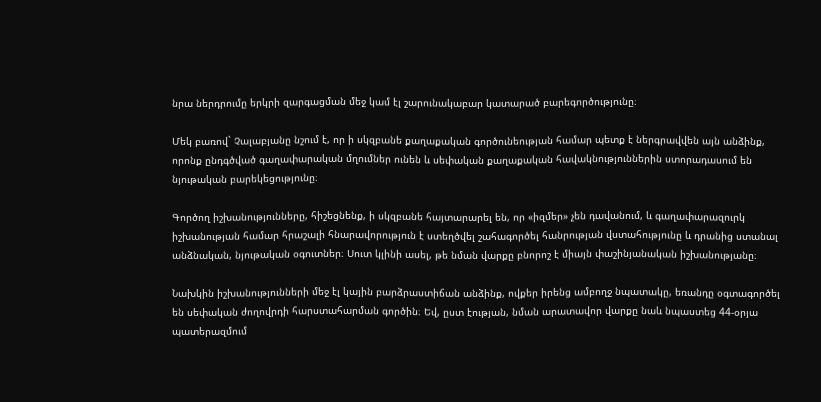նրա ներդրումը երկրի զարգացման մեջ կամ էլ շարունակաբար կատարած բարեգործությունը։

Մեկ բառով` Չալաբյանը նշում է, որ ի սկզբանե քաղաքական գործունեության համար պետք է ներգրավվեն այն անձինք, որոնք ընդգծված գաղափարական մղումներ ունեն և սեփական քաղաքական հավակնություններին ստորադասում են նյութական բարեկեցությունը։

Գործող իշխանությունները, հիշեցնենք, ի սկզբանե հայտարարել են, որ «իզմեր» չեն դավանում, և գաղափարազուրկ իշխանության համար հրաշալի հնարավորություն է ստեղծվել շահագործել հանրության վստահությունը և դրանից ստանալ անձնական, նյութական օգուտներ։ Սուտ կլինի ասել, թե նման վարքը բնորոշ է միայն փաշինյանական իշխանությանը։

Նախկին իշխանությունների մեջ էլ կային բարձրաստիճան անձինք, ովքեր իրենց ամբողջ նպատակը, եռանդը օգտագործել են սեփական ժողովրդի հարստահարման գործին։ Եվ, ըստ էության, նման արատավոր վարքը նաև նպաստեց 44-օրյա պատերազմում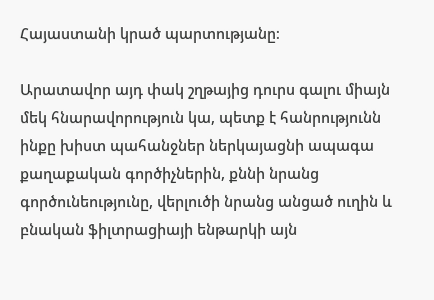Հայաստանի կրած պարտությանը։

Արատավոր այդ փակ շղթայից դուրս գալու միայն մեկ հնարավորություն կա, պետք է հանրությունն ինքը խիստ պահանջներ ներկայացնի ապագա քաղաքական գործիչներին, քննի նրանց գործունեությունը, վերլուծի նրանց անցած ուղին և բնական ֆիլտրացիայի ենթարկի այն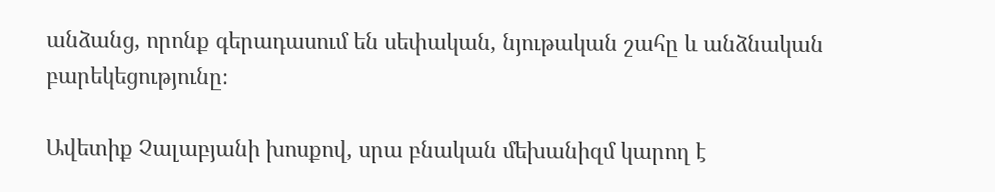անձանց, որոնք գերադասում են սեփական, նյութական շահը և անձնական բարեկեցությունը։

Ավետիք Չալաբյանի խոսքով, սրա բնական մեխանիզմ կարող է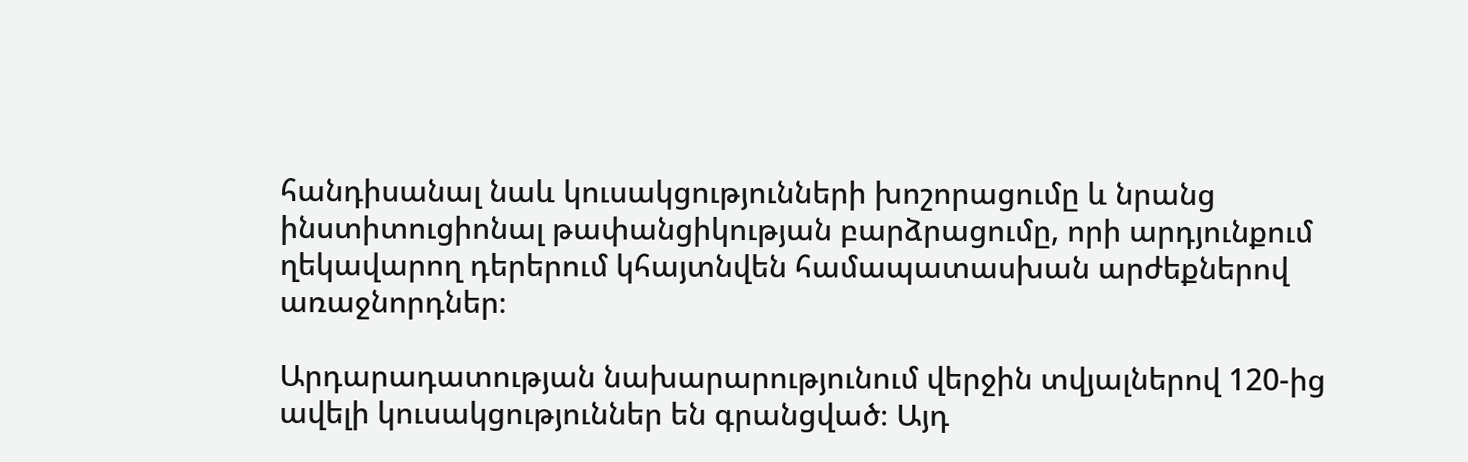հանդիսանալ նաև կուսակցությունների խոշորացումը և նրանց ինստիտուցիոնալ թափանցիկության բարձրացումը, որի արդյունքում ղեկավարող դերերում կհայտնվեն համապատասխան արժեքներով առաջնորդներ։

Արդարադատության նախարարությունում վերջին տվյալներով 120-ից ավելի կուսակցություններ են գրանցված։ Այդ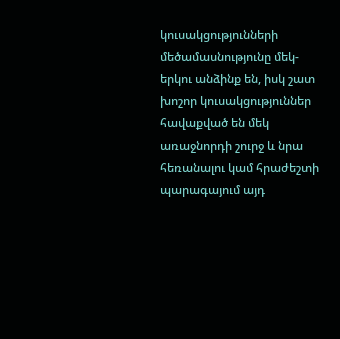կուսակցությունների մեծամասնությունը մեկ-երկու անձինք են, իսկ շատ խոշոր կուսակցություններ հավաքված են մեկ առաջնորդի շուրջ և նրա հեռանալու կամ հրաժեշտի պարագայում այդ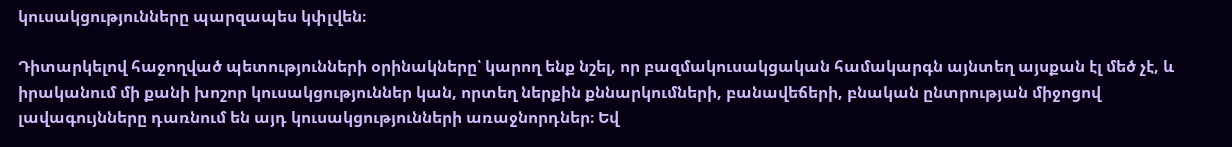կուսակցությունները պարզապես կփլվեն։

Դիտարկելով հաջողված պետությունների օրինակները՝ կարող ենք նշել, որ բազմակուսակցական համակարգն այնտեղ այսքան էլ մեծ չէ, և իրականում մի քանի խոշոր կուսակցություններ կան, որտեղ ներքին քննարկումների, բանավեճերի, բնական ընտրության միջոցով լավագույնները դառնում են այդ կուսակցությունների առաջնորդներ։ Եվ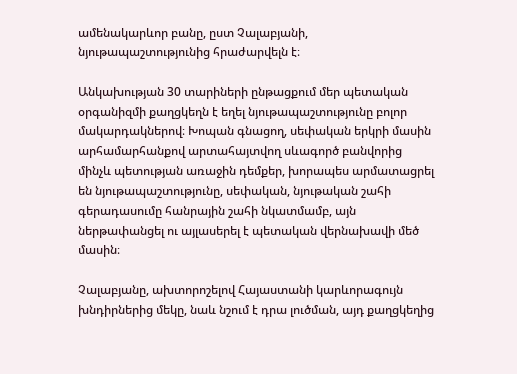ամենակարևոր բանը, ըստ Չալաբյանի, նյութապաշտությունից հրաժարվելն է։

Անկախության 30 տարիների ընթացքում մեր պետական օրգանիզմի քաղցկեղն է եղել նյութապաշտությունը բոլոր մակարդակներով։ Խոպան գնացող, սեփական երկրի մասին արհամարհանքով արտահայտվող սևագործ բանվորից մինչև պետության առաջին դեմքեր, խորապես արմատացրել են նյութապաշտությունը, սեփական, նյութական շահի գերադասումը հանրային շահի նկատմամբ, այն ներթափանցել ու այլասերել է պետական վերնախավի մեծ մասին։

Չալաբյանը, ախտորոշելով Հայաստանի կարևորագույն խնդիրներից մեկը, նաև նշում է դրա լուծման, այդ քաղցկեղից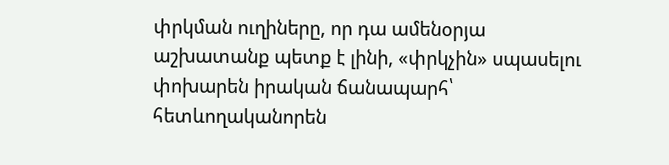փրկման ուղիները, որ դա ամենօրյա աշխատանք պետք է լինի, «փրկչին» սպասելու փոխարեն իրական ճանապարհ՝ հետևողականորեն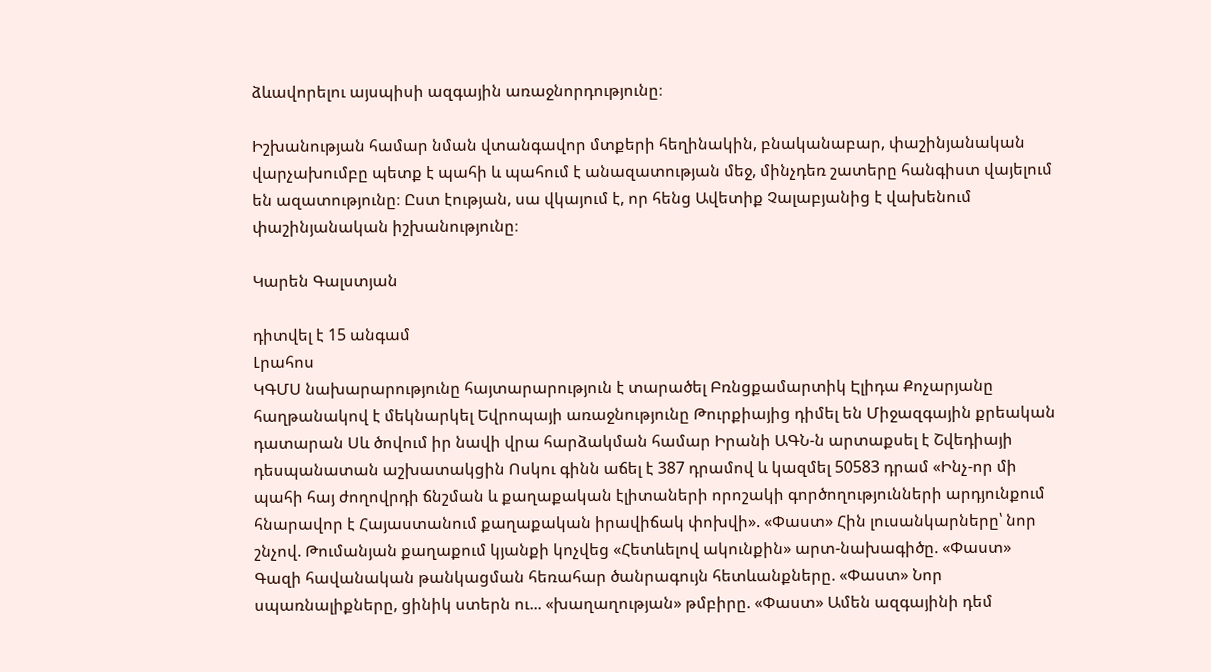ձևավորելու այսպիսի ազգային առաջնորդությունը։

Իշխանության համար նման վտանգավոր մտքերի հեղինակին, բնականաբար, փաշինյանական վարչախումբը պետք է պահի և պահում է անազատության մեջ, մինչդեռ շատերը հանգիստ վայելում են ազատությունը։ Ըստ էության, սա վկայում է, որ հենց Ավետիք Չալաբյանից է վախենում փաշինյանական իշխանությունը։

Կարեն Գալստյան

դիտվել է 15 անգամ
Լրահոս
ԿԳՄՍ նախարարությունը հայտարարություն է տարածել Բռնցքամարտիկ Էլիդա Քոչարյանը հաղթանակով է մեկնարկել Եվրոպայի առաջնությունը Թուրքիայից դիմել են Միջազգային քրեական դատարան Սև ծովում իր նավի վրա հարձակման համար Իրանի ԱԳՆ-ն արտաքսել է Շվեդիայի դեսպանատան աշխատակցին Ոսկու գինն աճել է 387 դրամով և կազմել 50583 դրամ «Ինչ-որ մի պահի հայ ժողովրդի ճնշման և քաղաքական էլիտաների որոշակի գործողությունների արդյունքում հնարավոր է Հայաստանում քաղաքական իրավիճակ փոխվի». «Փաստ» Հին լուսանկարները՝ նոր շնչով. Թումանյան քաղաքում կյանքի կոչվեց «Հետևելով ակունքին» արտ-նախագիծը. «Փաստ» Գազի հավանական թանկացման հեռահար ծանրագույն հետևանքները. «Փաստ» Նոր սպառնալիքները, ցինիկ ստերն ու... «խաղաղության» թմբիրը. «Փաստ» Ամեն ազգայինի դեմ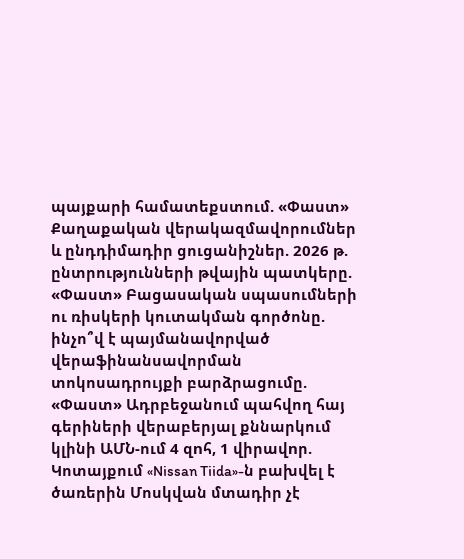պայքարի համատեքստում. «Փաստ» Քաղաքական վերակազմավորումներ և ընդդիմադիր ցուցանիշներ. 2026 թ. ընտրությունների թվային պատկերը. «Փաստ» Բացասական սպասումների ու ռիսկերի կուտակման գործոնը. ինչո՞վ է պայմանավորված վերաֆինանսավորման տոկոսադրույքի բարձրացումը. «Փաստ» Ադրբեջանում պահվող հայ գերիների վերաբերյալ քննարկում կլինի ԱՄՆ-ում 4 զnհ, 1 վիրավnր. Կոտայքում «Nissan Tiida»-ն բախվել է ծառերին Մոսկվան մտադիր չէ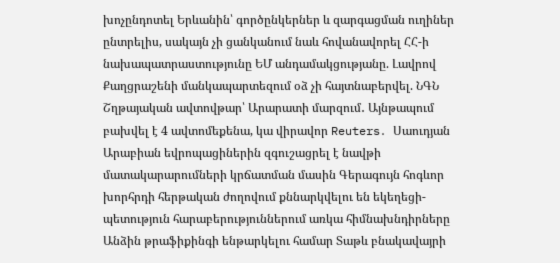խոչընդոտել Երևանին՝ գործընկերներ և զարգացման ուղիներ ընտրելիս, սակայն չի ցանկանում նաև հովանավորել ՀՀ-ի նախապատրաստությունը ԵՄ անդամակցությանը. Լավրով Քաղցրաշենի մանկապարտեզում օձ չի հայտնաբերվել. ՆԳՆ Շղթայական ավտովթար՝ Արարատի մարզում․ Այնթապում բախվել է 4 ավտոմեքենա, կա վիրավոր Reuters․ Սաուդյան Արաբիան եվրոպացիներին զգուշացրել է նավթի մատակարարումների կրճատման մասին Գերագույն հոգևոր խորհրդի հերթական ժողովում քննարկվելու են եկեղեցի-պետություն հարաբերություններում առկա հիմնախնդիրները Անձին թրաֆիքինգի ենթարկելու համար Տաթև բնակավայրի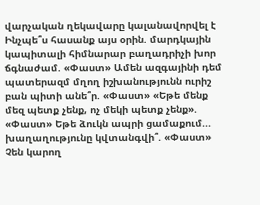վարչական ղեկավարը կալանավորվել է Ինչպե՞ս հասանք այս օրին. մարդկային կապիտալի հիմնարար բաղադրիչի խոր ճգնաժամ. «Փաստ» Ամեն ազգայինի դեմ պատերազմ մղող իշխանությունն ուրիշ բան պիտի անե՞ր. «Փաստ» «Եթե մենք մեզ պետք չենք, ոչ մեկի պետք չենք». «Փաստ» Եթե ձուկն ապրի ցամաքում... խաղաղությունը կվտանգվի՞. «Փաստ» Չեն կարող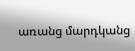առանց մարդկանց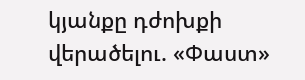կյանքը դժոխքի վերածելու. «Փաստ»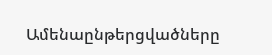Ամենաընթերցվածները